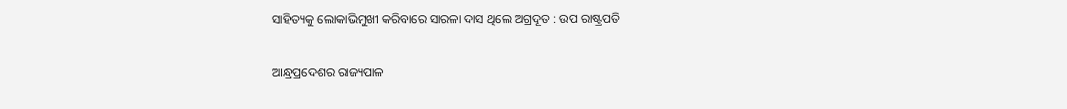ସାହିତ୍ୟକୁ ଲୋକାଭିମୁଖୀ କରିବାରେ ସାରଳା ଦାସ ଥିଲେ ଅଗ୍ରଦୂତ : ଉପ ରାଷ୍ଟ୍ରପତି

ଆନ୍ଧ୍ରପ୍ରଦେଶର ରାଜ୍ୟପାଳ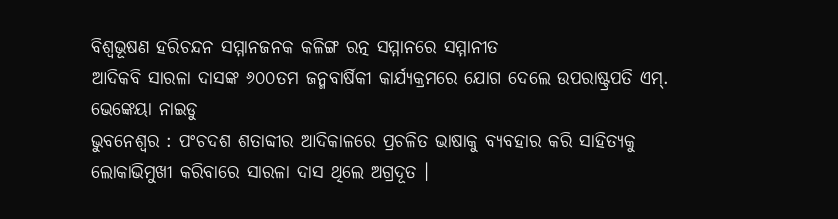ବିଶ୍ୱଭୂଷଣ ହରିଚନ୍ଦନ ସମ୍ମାନଜନକ କଳିଙ୍ଗ ରତ୍ନ ସମ୍ମାନରେ ସମ୍ମାନୀତ
ଆଦିକବି ସାରଳା ଦାସଙ୍କ ୬୦୦ତମ ଜନ୍ମବାର୍ଷିକୀ କାର୍ଯ୍ୟକ୍ରମରେ ଯୋଗ ଦେଲେ ଉପରାଷ୍ଟ୍ରପତି ଏମ୍. ଭେଙ୍କେୟା ନାଇଡୁ
ଭୁବନେଶ୍ୱର : ପଂଚଦଶ ଶତାବ୍ଦୀର ଆଦିକାଳରେ ପ୍ରଚଳିତ ଭାଷାକୁ ବ୍ୟବହାର କରି ସାହିତ୍ୟକୁ ଲୋକାଭିମୁଖୀ କରିବାରେ ସାରଳା ଦାସ ଥିଲେ ଅଗ୍ରଦୂତ ।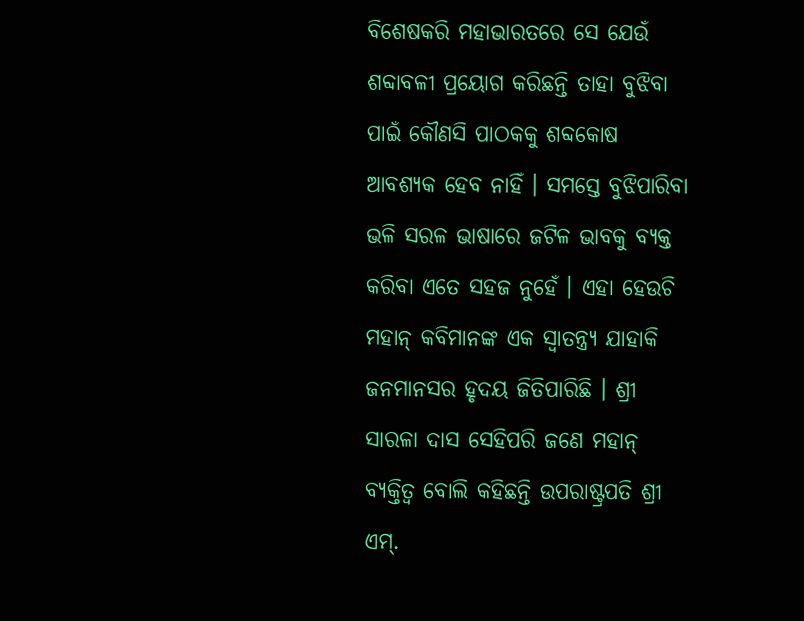ବିଶେଷକରି ମହାଭାରତରେ ସେ ଯେଉଁ ଶବ୍ଦାବଳୀ ପ୍ରୟୋଗ କରିଛନ୍ତି ତାହା ବୁଝିବା ପାଇଁ କୌଣସି ପାଠକକୁ ଶବ୍ଦକୋଷ ଆବଶ୍ୟକ ହେବ ନାହିଁ । ସମସ୍ତେ ବୁଝିପାରିବା ଭଳି ସରଳ ଭାଷାରେ ଜଟିଳ ଭାବକୁ ବ୍ୟକ୍ତ କରିବା ଏତେ ସହଜ ନୁହେଁ । ଏହା ହେଉଚି ମହାନ୍ କବିମାନଙ୍କ ଏକ ସ୍ୱାତନ୍ତ୍ର୍ୟ ଯାହାକି ଜନମାନସର ହୃଦୟ ଜିତିପାରିଛି । ଶ୍ରୀ ସାରଳା ଦାସ ସେହିପରି ଜଣେ ମହାନ୍ ବ୍ୟକ୍ତିତ୍ୱ ବୋଲି କହିଛନ୍ତି ଉପରାଷ୍ଟ୍ରପତି ଶ୍ରୀ ଏମ୍.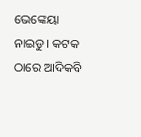ଭେଙ୍କେୟା ନାଇଡୁ । କଟକ ଠାରେ ଆଦିକବି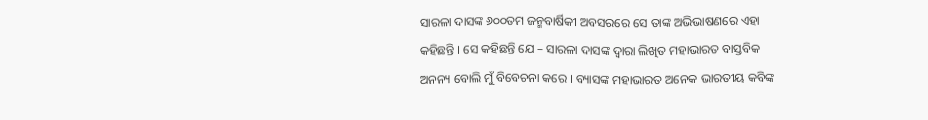ସାରଳା ଦାସଙ୍କ ୬୦୦ତମ ଜନ୍ମବାର୍ଷିକୀ ଅବସରରେ ସେ ତାଙ୍କ ଅଭିଭାଷଣରେ ଏହା କହିଛନ୍ତି । ସେ କହିଛନ୍ତି ଯେ – ସାରଳା ଦାସଙ୍କ ଦ୍ୱାରା ଲିଖିତ ମହାଭାରତ ବାସ୍ତବିକ ଅନନ୍ୟ ବୋଲି ମୁଁ ବିବେଚନା କରେ । ବ୍ୟାସଙ୍କ ମହାଭାରତ ଅନେକ ଭାରତୀୟ କବିଙ୍କ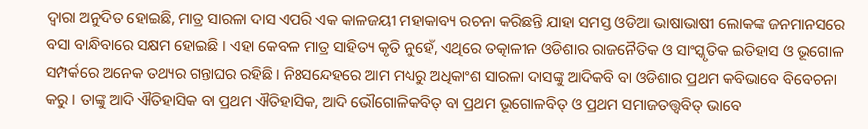ଦ୍ୱାରା ଅନୁଦିତ ହୋଇଛି, ମାତ୍ର ସାରଳା ଦାସ ଏପରି ଏକ କାଳଜୟୀ ମହାକାବ୍ୟ ରଚନା କରିଛନ୍ତି ଯାହା ସମସ୍ତ ଓଡିଆ ଭାଷାଭାଷୀ ଲୋକଙ୍କ ଜନମାନସରେ ବସା ବାନ୍ଧିବାରେ ସକ୍ଷମ ହୋଇଛି । ଏହା କେବଳ ମାତ୍ର ସାହିତ୍ୟ କୃତି ନୁହେଁ, ଏଥିରେ ତତ୍କାଳୀନ ଓଡିଶାର ରାଜନୈତିକ ଓ ସାଂସ୍କୃତିକ ଇତିହାସ ଓ ଭୂଗୋଳ ସମ୍ପର୍କରେ ଅନେକ ତଥ୍ୟର ଗନ୍ତାଘର ରହିଛି । ନିଃସନ୍ଦେହରେ ଆମ ମଧ୍ୟରୁ ଅଧିକାଂଶ ସାରଳା ଦାସଙ୍କୁ ଆଦିକବି ବା ଓଡିଶାର ପ୍ରଥମ କବିଭାବେ ବିବେଚନା କରୁ । ତାଙ୍କୁ ଆଦି ଐତିହାସିକ ବା ପ୍ରଥମ ଐତିହାସିକ, ଆଦି ଭୌଗୋଳିକବିତ୍ ବା ପ୍ରଥମ ଭୂଗୋଳବିତ୍ ଓ ପ୍ରଥମ ସମାଜତତ୍ତ୍ୱବିତ୍ ଭାବେ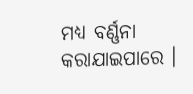ମଧ୍ୟ ବର୍ଣ୍ଣନା କରାଯାଇପାରେ ।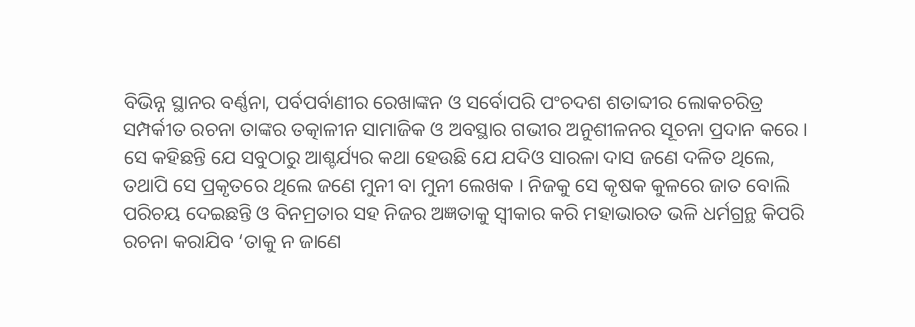ବିଭିନ୍ନ ସ୍ଥାନର ବର୍ଣ୍ଣନା, ପର୍ବପର୍ବାଣୀର ରେଖାଙ୍କନ ଓ ସର୍ବୋପରି ପଂଚଦଶ ଶତାବ୍ଦୀର ଲୋକଚରିତ୍ର ସମ୍ପର୍କୀତ ରଚନା ତାଙ୍କର ତତ୍କାଳୀନ ସାମାଜିକ ଓ ଅବସ୍ଥାର ଗଭୀର ଅନୁଶୀଳନର ସୂଚନା ପ୍ରଦାନ କରେ ।
ସେ କହିଛନ୍ତି ଯେ ସବୁଠାରୁ ଆଶ୍ଚର୍ଯ୍ୟର କଥା ହେଉଛି ଯେ ଯଦିଓ ସାରଳା ଦାସ ଜଣେ ଦଳିତ ଥିଲେ, ତଥାପି ସେ ପ୍ରକୃତରେ ଥିଲେ ଜଣେ ମୁନୀ ବା ମୁନୀ ଲେଖକ । ନିଜକୁ ସେ କୃଷକ କୁଳରେ ଜାତ ବୋଲି ପରିଚୟ ଦେଇଛନ୍ତି ଓ ବିନମ୍ରତାର ସହ ନିଜର ଅଜ୍ଞତାକୁ ସ୍ୱୀକାର କରି ମହାଭାରତ ଭଳି ଧର୍ମଗ୍ରନ୍ଥ କିପରି ରଚନା କରାଯିବ ‘ତାକୁ ନ ଜାଣେ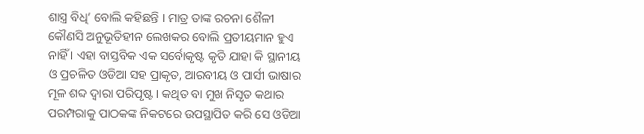ଶାସ୍ତ୍ର ବିଧି’ ବୋଲି କହିଛନ୍ତି । ମାତ୍ର ତାଙ୍କ ରଚନା ଶୈଳୀ କୌଣସି ଅନୁଭୂତିହୀନ ଲେଖକର ବୋଲି ପ୍ରତୀୟମାନ ହୁଏ ନାହିଁ । ଏହା ବାସ୍ତବିକ ଏକ ସର୍ବୋକୃଷ୍ଟ କୃତି ଯାହା କି ସ୍ଥାନୀୟ ଓ ପ୍ରଚଳିତ ଓଡିଆ ସହ ପ୍ରାକୃତ, ଆରବୀୟ ଓ ପାର୍ସୀ ଭାଷାର ମୂଳ ଶବ୍ଦ ଦ୍ୱାରା ପରିପୃଷ୍ଟ । କଥିତ ବା ମୁଖ ନିସୃତ କଥାର ପରମ୍ପରାକୁ ପାଠକଙ୍କ ନିକଟରେ ଉପସ୍ଥାପିତ କରି ସେ ଓଡିଆ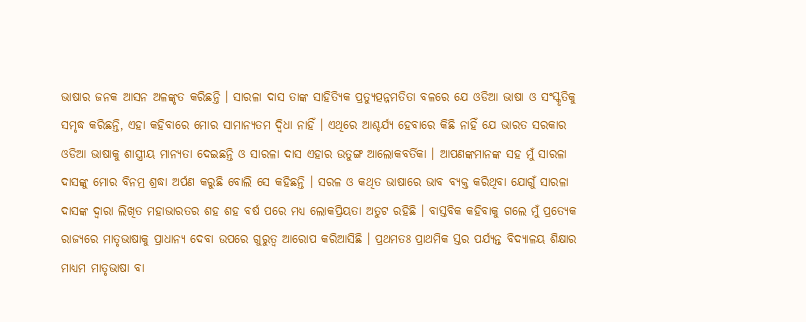ଭାଷାର ଜନକ ଆସନ ଅଳଙ୍କୃତ କରିଛନ୍ତି । ସାରଳା ଦାସ ତାଙ୍କ ସାହିତ୍ୟିକ ପ୍ରତ୍ୟୁତ୍ପନ୍ନମତିତା ବଳରେ ଯେ ଓଡିଆ ଭାଷା ଓ ସଂସ୍କୃତିକୁ ସମୃଦ୍ଧ କରିଛନ୍ତି, ଏହା କହିବାରେ ମୋର ସାମାନ୍ୟତମ ଦ୍ୱିଧା ନାହିଁ । ଏଥିରେ ଆଶ୍ଚର୍ଯ୍ୟ ହେବାରେ କିଛି ନାହିଁ ଯେ ଭାରତ ସରକାର ଓଡିଆ ଭାଷାକୁ ଶାସ୍ତ୍ରୀୟ ମାନ୍ୟତା ଦେଇଛନ୍ତି ଓ ସାରଳା ଦାସ ଏହାର ଉତୁଙ୍ଗ ଆଲୋକବର୍ତିକା । ଆପଣଙ୍କମାନଙ୍କ ସହ ମୁଁ ସାରଳା ଦାସଙ୍କୁ ମୋର ବିନମ୍ର ଶ୍ରଦ୍ଧା ଅର୍ପଣ କରୁଛି ବୋଲି ସେ କହିଛନ୍ତି । ସରଳ ଓ କଥିତ ଭାଷାରେ ଭାବ ବ୍ୟକ୍ତ କରିଥିବା ଯୋଗୁଁ ସାରଳା ଦାସଙ୍କ ଦ୍ୱାରା ଲିଖିତ ମହାଭାରତର ଶହ ଶହ ବର୍ଷ ପରେ ମଧ୍ୟ ଲୋକପ୍ରିୟତା ଅତୁଟ ରହିଛି । ବାସ୍ତବିକ କହିବାକୁ ଗଲେ ମୁଁ ପ୍ରତ୍ୟେକ ରାଜ୍ୟରେ ମାତୃଭାଷାକୁ ପ୍ରାଧାନ୍ୟ ଦେବା ଉପରେ ଗୁରୁତ୍ୱ ଆରୋପ କରିଆସିଛି । ପ୍ରଥମତଃ ପ୍ରାଥମିକ ସ୍ତର ପର୍ଯ୍ୟନ୍ତ ବିଦ୍ୟାଳୟ ଶିକ୍ଷାର ମାଧ୍ୟମ ମାତୃଭାଷା ବା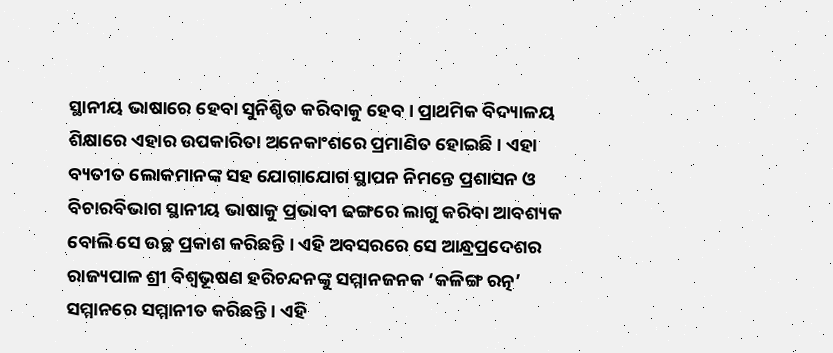ସ୍ଥାନୀୟ ଭାଷାରେ ହେବା ସୁନିଶ୍ଚିତ କରିବାକୁ ହେବ । ପ୍ରାଥମିକ ବିଦ୍ୟାଳୟ ଶିକ୍ଷାରେ ଏହାର ଉପକାରିତା ଅନେକାଂଶରେ ପ୍ରମାଣିତ ହୋଇଛି । ଏହା ବ୍ୟତୀତ ଲୋକମାନଙ୍କ ସହ ଯୋଗାଯୋଗ ସ୍ଥାପନ ନିମନ୍ତେ ପ୍ରଶାସନ ଓ ବିଚାରବିଭାଗ ସ୍ଥାନୀୟ ଭାଷାକୁ ପ୍ରଭାବୀ ଢଙ୍ଗରେ ଲାଗୁ କରିବା ଆବଶ୍ୟକ ବୋଲି ସେ ଉଚ୍ଛ ପ୍ରକାଶ କରିଛନ୍ତି । ଏହି ଅବସରରେ ସେ ଆନ୍ଧ୍ରପ୍ରଦେଶର ରାଜ୍ୟପାଳ ଶ୍ରୀ ବିଶ୍ୱଭୂଷଣ ହରିଚନ୍ଦନଙ୍କୁ ସମ୍ମାନଜନକ ‘କଳିଙ୍ଗ ରତ୍ନ’ ସମ୍ମାନରେ ସମ୍ମାନୀତ କରିଛନ୍ତି । ଏହି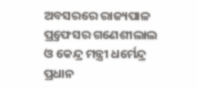ଅବସରରେ ରାଜ୍ୟପାଳ ପ୍ର୍ରଫେସର ଗଣେଶୀଲାଲ ଓ କେନ୍ଦ୍ର ମନ୍ତ୍ରୀ ଧର୍ମେନ୍ଦ୍ର ପ୍ରଧାନ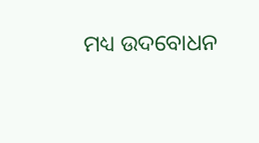ମଧ୍ୟ ଉଦବୋଧନ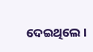ଦେଇଥିଲେ ।